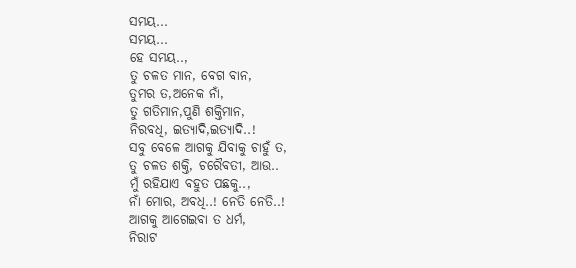ସମୟ...
ସମୟ...
ହେ ସମୟ..,
ତୁ ଚଳତ ମାନ, ବେଗ ବାନ,
ତୁମର ତ,ଅନେକ ନାଁ,
ତୁ ଗତିମାନ,ପୁଣି ଶକ୍ତିମାନ,
ନିରବଧି, ଇତ୍ୟାଦି,ଇତ୍ୟାଦି..!
ସବୁ ବେଳେ ଆଗକୁ ଯିବାକୁ ଚାହୁଁ ତ,
ତୁ ଚଳତ ଶକ୍ତି, ଚରୈବତୀ, ଆଉ..
ମୁଁ ରହିଯାଏ ବହୁତ ପଛକୁ..,
ନାଁ ମୋର, ଅବଧି..! ନେତି ନେତି..!
ଆଗକୁ ଆଗେଇବା ତ ଧର୍ମ,
ନିରାଟ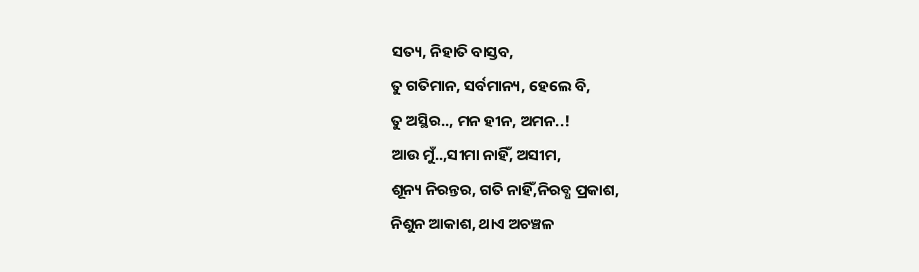ସତ୍ୟ, ନିହାତି ବାସ୍ତବ,
ତୁ ଗତିମାନ, ସର୍ବମାନ୍ୟ, ହେଲେ ବି,
ତୁ ଅସ୍ଥିର.., ମନ ହୀନ, ଅମନ..!
ଆଉ ମୁଁ..,ସୀମା ନାହିଁ, ଅସୀମ,
ଶୂନ୍ୟ ନିରନ୍ତର, ଗତି ନାହିଁ,ନିରବ୍ଧ ପ୍ରକାଶ,
ନିଶୁନ ଆକାଶ, ଥାଏ ଅଚଞ୍ଚଳ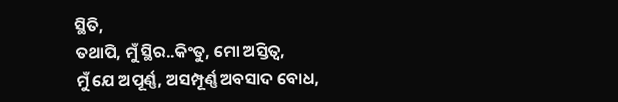ସ୍ଥିତି,
ତଥାପି, ମୁଁ ସ୍ଥିର..କିଂତୁ, ମୋ ଅସ୍ତିତ୍ୱ,
ମୁଁ ଯେ ଅପୂର୍ଣ୍ଣ, ଅସମ୍ପୂର୍ଣ୍ଣ ଅବସାଦ ବୋଧ,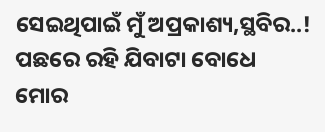ସେଇଥିପାଇଁ ମୁଁ ଅପ୍ରକାଶ୍ୟ,ସ୍ଥବିର..!
ପଛରେ ରହି ଯିବାଟା ବୋଧେ
ମୋର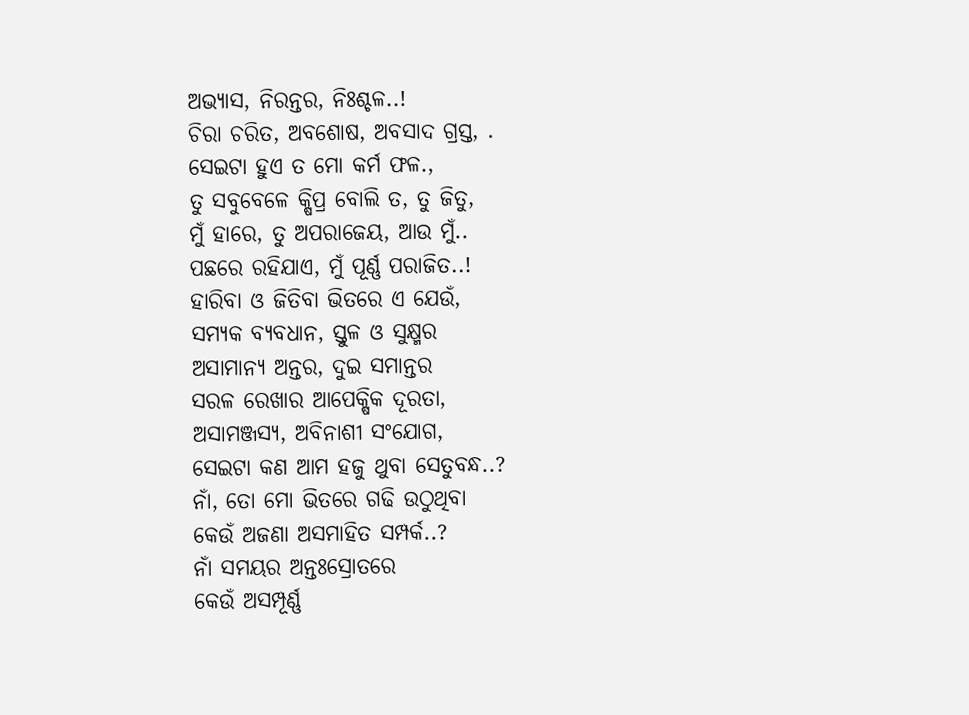ଅଭ୍ୟାସ, ନିରନ୍ତର, ନିଃଶ୍ଚଳ..!
ଚିରା ଚରିତ, ଅବଶୋଷ, ଅବସାଦ ଗ୍ରସ୍ତ, .
ସେଇଟା ହୁଏ ତ ମୋ କର୍ମ ଫଳ.,
ତୁ ସବୁବେଳେ କ୍ଷିପ୍ର ବୋଲି ତ, ତୁ ଜିତୁ,
ମୁଁ ହାରେ, ତୁ ଅପରାଜେୟ, ଆଉ ମୁଁ..
ପଛରେ ରହିଯାଏ, ମୁଁ ପୂର୍ଣ୍ଣ ପରାଜିତ..!
ହାରିବା ଓ ଜିତିବା ଭିତରେ ଏ ଯେଉଁ,
ସମ୍ୟକ ବ୍ୟବଧାନ, ସ୍ତୁଳ ଓ ସୁକ୍ଷ୍ମର
ଅସାମାନ୍ୟ ଅନ୍ତର, ଦୁଇ ସମାନ୍ତର
ସରଳ ରେଖାର ଆପେକ୍ଷିକ ଦୂରତା,
ଅସାମଞ୍ଜସ୍ୟ, ଅବିନାଶୀ ସଂଯୋଗ,
ସେଇଟା କଣ ଆମ ହଜୁ ଥୁବା ସେତୁବନ୍ଧ..?
ନାଁ, ତୋ ମୋ ଭିତରେ ଗଢି ଉଠୁଥିବା
କେଉଁ ଅଜଣା ଅସମାହିତ ସମ୍ପର୍କ..?
ନାଁ ସମୟର ଅନ୍ତଃସ୍ରୋତରେ
କେଉଁ ଅସମ୍ପୂର୍ଣ୍ଣ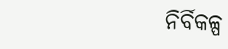ନିର୍ବିକଳ୍ପ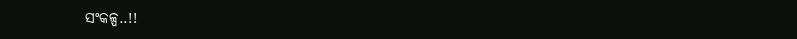ସଂକଳ୍ପ..!!